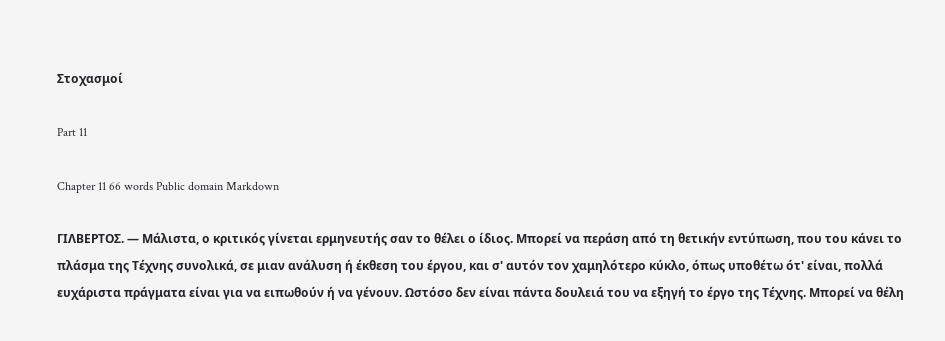Στοχασμοί

Part 11

Chapter 11 66 words Public domain Markdown

ΓΙΛΒΕΡΤΟΣ. — Μάλιστα, ο κριτικός γίνεται ερμηνευτής σαν το θέλει ο ίδιος. Μπορεί να περάση από τη θετικήν εντύπωση, που του κάνει το πλάσμα της Τέχνης συνολικά, σε μιαν ανάλυση ή έκθεση του έργου, και σ' αυτόν τον χαμηλότερο κύκλο, όπως υποθέτω ότ' είναι, πολλά ευχάριστα πράγματα είναι για να ειπωθούν ή να γένουν. Ωστόσο δεν είναι πάντα δουλειά του να εξηγή το έργο της Τέχνης. Μπορεί να θέλη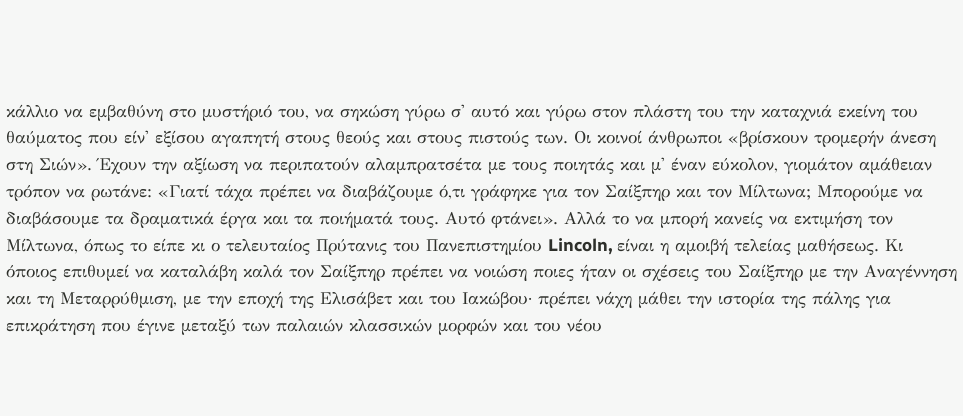κάλλιο να εμβαθύνη στο μυστήριό του, να σηκώση γύρω σ' αυτό και γύρω στον πλάστη του την καταχνιά εκείνη του θαύματος που είν' εξίσου αγαπητή στους θεούς και στους πιστούς των. Οι κοινοί άνθρωποι «βρίσκουν τρομερήν άνεση στη Σιών». Έχουν την αξίωση να περιπατούν αλαμπρατσέτα με τους ποιητάς και μ' έναν εύκολον, γιομάτον αμάθειαν τρόπον να ρωτάνε: «Γιατί τάχα πρέπει να διαβάζουμε ό,τι γράφηκε για τον Σαίξπηρ και τον Μίλτωνα; Μπορούμε να διαβάσουμε τα δραματικά έργα και τα ποιήματά τους. Αυτό φτάνει». Αλλά το να μπορή κανείς να εκτιμήση τον Μίλτωνα, όπως το είπε κι ο τελευταίος Πρύτανις του Πανεπιστημίου Lincoln, είναι η αμοιβή τελείας μαθήσεως. Κι όποιος επιθυμεί να καταλάβη καλά τον Σαίξπηρ πρέπει να νοιώση ποιες ήταν οι σχέσεις του Σαίξπηρ με την Αναγέννηση και τη Μεταρρύθμιση, με την εποχή της Ελισάβετ και του Ιακώβου· πρέπει νάχη μάθει την ιστορία της πάλης για επικράτηση που έγινε μεταξύ των παλαιών κλασσικών μορφών και του νέου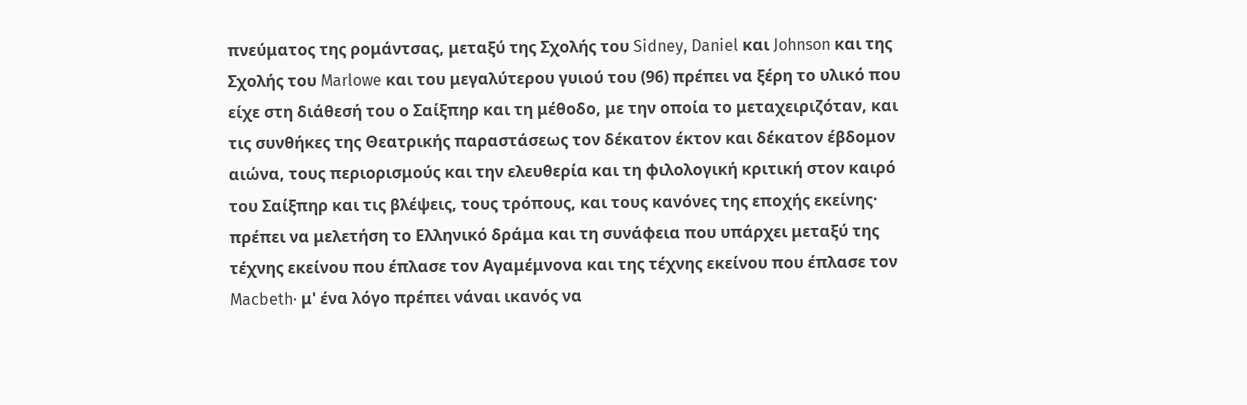πνεύματος της ρομάντσας, μεταξύ της Σχολής του Sidney, Daniel και Johnson και της Σχολής του Marlowe και του μεγαλύτερου γυιού του (96) πρέπει να ξέρη το υλικό που είχε στη διάθεσή του ο Σαίξπηρ και τη μέθοδο, με την οποία το μεταχειριζόταν, και τις συνθήκες της Θεατρικής παραστάσεως τον δέκατον έκτον και δέκατον έβδομον αιώνα, τους περιορισμούς και την ελευθερία και τη φιλολογική κριτική στον καιρό του Σαίξπηρ και τις βλέψεις, τους τρόπους, και τους κανόνες της εποχής εκείνης· πρέπει να μελετήση το Ελληνικό δράμα και τη συνάφεια που υπάρχει μεταξύ της τέχνης εκείνου που έπλασε τον Αγαμέμνονα και της τέχνης εκείνου που έπλασε τον Macbeth· μ' ένα λόγο πρέπει νάναι ικανός να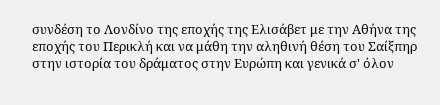συνδέση το Λονδίνο της εποχής της Ελισάβετ με την Αθήνα της εποχής του Περικλή και να μάθη την αληθινή θέση του Σαίξπηρ στην ιστορία του δράματος στην Ευρώπη και γενικά σ' όλον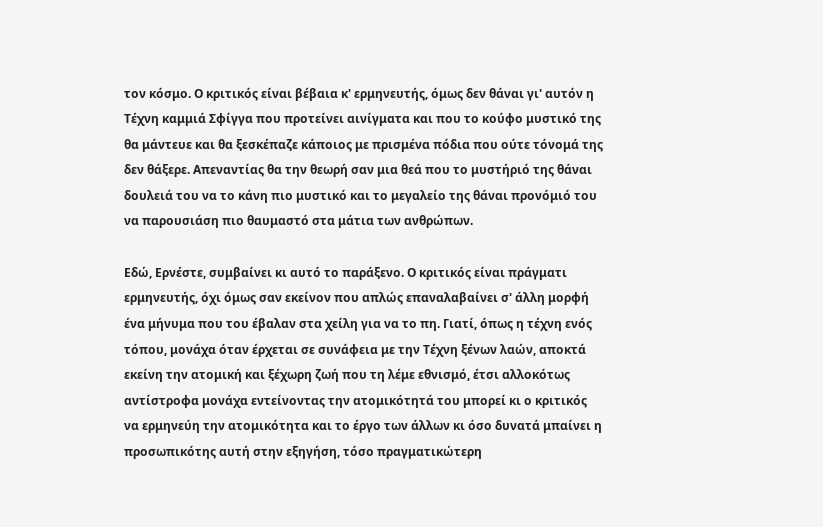τον κόσμο. Ο κριτικός είναι βέβαια κ' ερμηνευτής, όμως δεν θάναι γι' αυτόν η Τέχνη καμμιά Σφίγγα που προτείνει αινίγματα και που το κούφο μυστικό της θα μάντευε και θα ξεσκέπαζε κάποιος με πρισμένα πόδια που ούτε τόνομά της δεν θάξερε. Απεναντίας θα την θεωρή σαν μια θεά που το μυστήριό της θάναι δουλειά του να το κάνη πιο μυστικό και το μεγαλείο της θάναι προνόμιό του να παρουσιάση πιο θαυμαστό στα μάτια των ανθρώπων.

Εδώ, Ερνέστε, συμβαίνει κι αυτό το παράξενο. Ο κριτικός είναι πράγματι ερμηνευτής, όχι όμως σαν εκείνον που απλώς επαναλαβαίνει σ' άλλη μορφή ένα μήνυμα που του έβαλαν στα χείλη για να το πη. Γιατί, όπως η τέχνη ενός τόπου, μονάχα όταν έρχεται σε συνάφεια με την Τέχνη ξένων λαών, αποκτά εκείνη την ατομική και ξέχωρη ζωή που τη λέμε εθνισμό, έτσι αλλοκότως αντίστροφα μονάχα εντείνοντας την ατομικότητά του μπορεί κι ο κριτικός να ερμηνεύη την ατομικότητα και το έργο των άλλων κι όσο δυνατά μπαίνει η προσωπικότης αυτή στην εξηγήση, τόσο πραγματικώτερη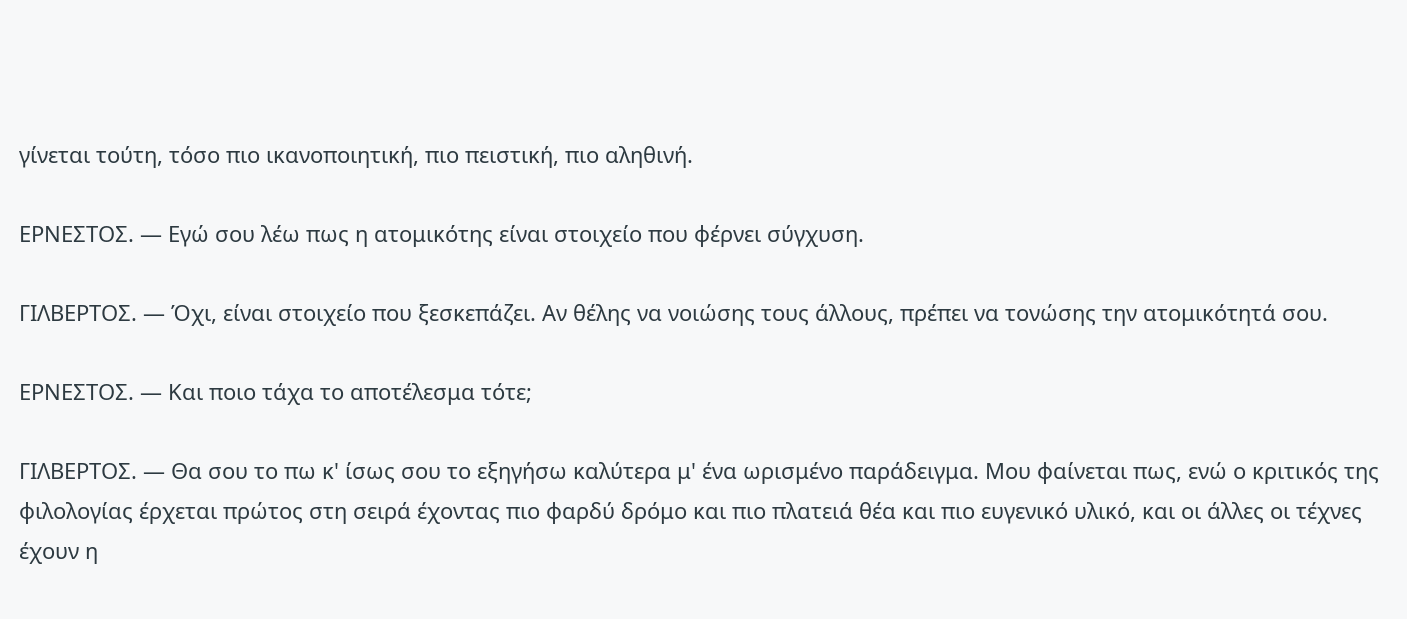γίνεται τούτη, τόσο πιο ικανοποιητική, πιο πειστική, πιο αληθινή.

ΕΡΝΕΣΤΟΣ. — Εγώ σου λέω πως η ατομικότης είναι στοιχείο που φέρνει σύγχυση.

ΓΙΛΒΕΡΤΟΣ. — Όχι, είναι στοιχείο που ξεσκεπάζει. Αν θέλης να νοιώσης τους άλλους, πρέπει να τονώσης την ατομικότητά σου.

ΕΡΝΕΣΤΟΣ. — Και ποιο τάχα το αποτέλεσμα τότε;

ΓΙΛΒΕΡΤΟΣ. — Θα σου το πω κ' ίσως σου το εξηγήσω καλύτερα μ' ένα ωρισμένο παράδειγμα. Μου φαίνεται πως, ενώ ο κριτικός της φιλολογίας έρχεται πρώτος στη σειρά έχοντας πιο φαρδύ δρόμο και πιο πλατειά θέα και πιο ευγενικό υλικό, και οι άλλες οι τέχνες έχουν η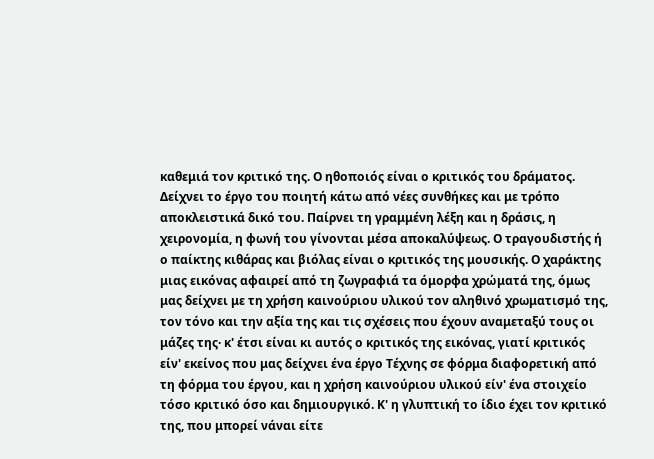καθεμιά τον κριτικό της. Ο ηθοποιός είναι ο κριτικός του δράματος. Δείχνει το έργο του ποιητή κάτω από νέες συνθήκες και με τρόπο αποκλειστικά δικό του. Παίρνει τη γραμμένη λέξη και η δράσις, η χειρονομία, η φωνή του γίνονται μέσα αποκαλύψεως. Ο τραγουδιστής ή ο παίκτης κιθάρας και βιόλας είναι ο κριτικός της μουσικής. Ο χαράκτης μιας εικόνας αφαιρεί από τη ζωγραφιά τα όμορφα χρώματά της, όμως μας δείχνει με τη χρήση καινούριου υλικού τον αληθινό χρωματισμό της, τον τόνο και την αξία της και τις σχέσεις που έχουν αναμεταξύ τους οι μάζες της· κ' έτσι είναι κι αυτός ο κριτικός της εικόνας, γιατί κριτικός είν' εκείνος που μας δείχνει ένα έργο Τέχνης σε φόρμα διαφορετική από τη φόρμα του έργου, και η χρήση καινούριου υλικού είν' ένα στοιχείο τόσο κριτικό όσο και δημιουργικό. Κ' η γλυπτική το ίδιο έχει τον κριτικό της, που μπορεί νάναι είτε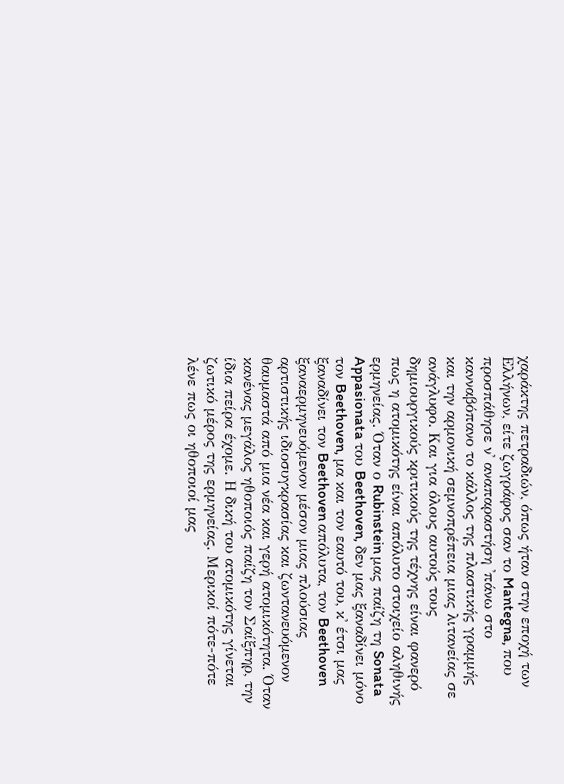χαράκτης πετραδιών, όπως ήταν στην εποχή των Ελλήνων, είτε ζωγράφος σαν το Mantegna, που προσπάθησε ν' αναπαραστήση 'πάνω στο κανναβόπανο το κάλλος της πλαστικής γραμμής και την αρμονική σεμνοπρέπεια μιας λιτανείας σε ανάγλυφο. Και για όλους αυτούς τους δημιουργικούς κριτικούς της τέχνης είναι φανερό πως η ατομικότης είναι απόλυτο στοιχείο αληθινής ερμηνείας. Όταν ο Rubinstein μας παίζη τη Sonata Appasionata του Beethoven, δεν μας ξαναδίνει μόνο τον Beethoven, μα και τον εαυτό του, κ' έτσι μας ξαναδίνει τον Beethoven απόλυτα, τον Beethoven ξαναερμηνευόμενον μέσον μιας πλούσιας αρτιστικής ιδιοσυγκρασίας και ζωντανευόμενον θαυμαστά από μια νέα και γερή ατομικότητα. Όταν κανένας μεγάλος ηθοποιός παίζη τον Σαίξπηρ, την ίδια πείρα έχομε. Η δική του ατομικότης γίνεται ζωτικό μέρος της ερμηνείας. Μερικοί πότε-πότε λένε πως οι ηθοποιοί μας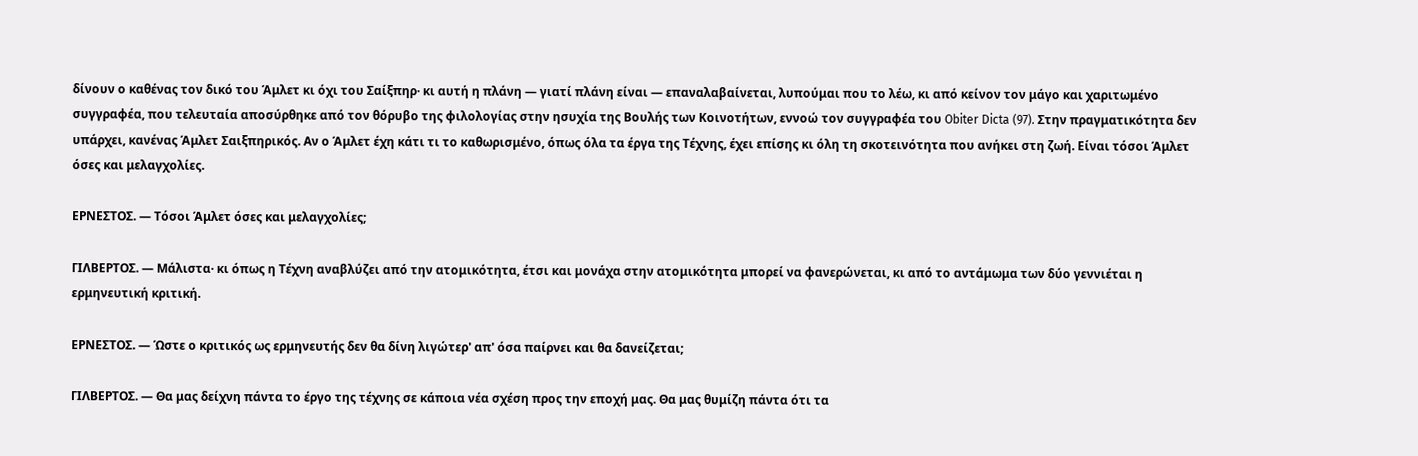δίνουν ο καθένας τον δικό του Άμλετ κι όχι του Σαίξπηρ· κι αυτή η πλάνη — γιατί πλάνη είναι — επαναλαβαίνεται, λυπούμαι που το λέω, κι από κείνον τον μάγο και χαριτωμένο συγγραφέα, που τελευταία αποσύρθηκε από τον θόρυβο της φιλολογίας στην ησυχία της Βουλής των Κοινοτήτων, εννοώ τον συγγραφέα του Obiter Dicta (97). Στην πραγματικότητα δεν υπάρχει, κανένας Άμλετ Σαιξπηρικός. Αν ο Άμλετ έχη κάτι τι το καθωρισμένο, όπως όλα τα έργα της Τέχνης, έχει επίσης κι όλη τη σκοτεινότητα που ανήκει στη ζωή. Είναι τόσοι Άμλετ όσες και μελαγχολίες.

ΕΡΝΕΣΤΟΣ. — Τόσοι Άμλετ όσες και μελαγχολίες;

ΓΙΛΒΕΡΤΟΣ. — Μάλιστα· κι όπως η Τέχνη αναβλύζει από την ατομικότητα, έτσι και μονάχα στην ατομικότητα μπορεί να φανερώνεται, κι από το αντάμωμα των δύο γεννιέται η ερμηνευτική κριτική.

ΕΡΝΕΣΤΟΣ. — Ώστε ο κριτικός ως ερμηνευτής δεν θα δίνη λιγώτερ' απ' όσα παίρνει και θα δανείζεται;

ΓΙΛΒΕΡΤΟΣ. — Θα μας δείχνη πάντα το έργο της τέχνης σε κάποια νέα σχέση προς την εποχή μας. Θα μας θυμίζη πάντα ότι τα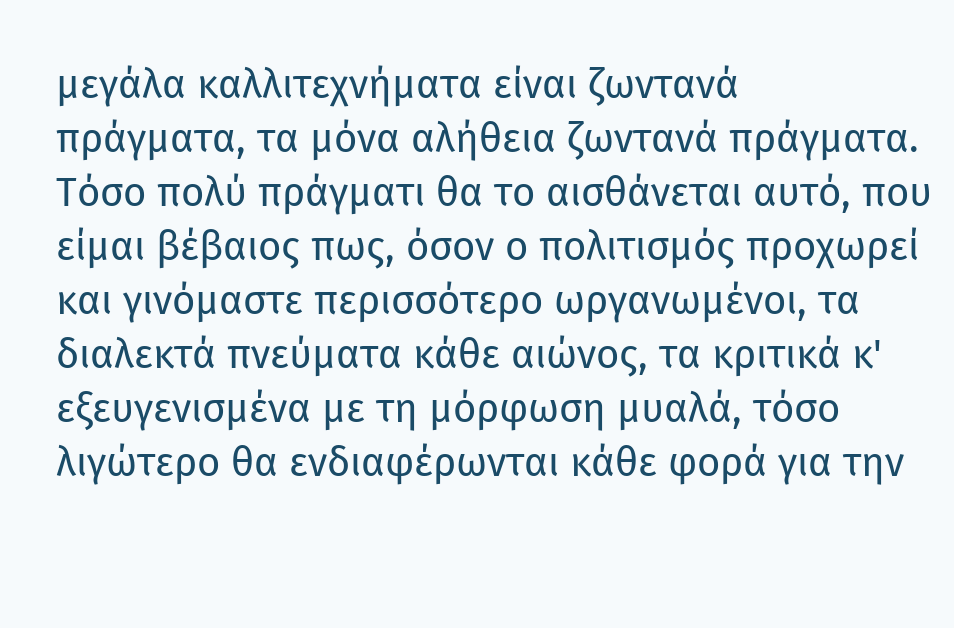μεγάλα καλλιτεχνήματα είναι ζωντανά πράγματα, τα μόνα αλήθεια ζωντανά πράγματα. Τόσο πολύ πράγματι θα το αισθάνεται αυτό, που είμαι βέβαιος πως, όσον ο πολιτισμός προχωρεί και γινόμαστε περισσότερο ωργανωμένοι, τα διαλεκτά πνεύματα κάθε αιώνος, τα κριτικά κ' εξευγενισμένα με τη μόρφωση μυαλά, τόσο λιγώτερο θα ενδιαφέρωνται κάθε φορά για την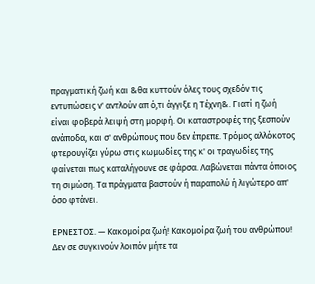πραγματική ζωή και &θα κυττούν όλες τους σχεδόν τις εντυπώσεις ν' αντλούν απ ό,τι άγγιξε η Τέχνη&. Γιατί η ζωή είναι φοβερά λειψή στη μορφή. Οι καταστροφές της ξεσπούν ανάποδα, και σ' ανθρώπους που δεν έπρεπε. Τρόμος αλλόκοτος φτερουγίζει γύρω στις κωμωδίες της κ' οι τραγωδίες της φαίνεται πως καταλήγουνε σε φάρσα. Λαβώνεται πάντα όποιος τη σιμώση. Τα πράγματα βαστούν ή παραπολύ ή λιγώτερο απ' όσο φτάνει.

ΕΡΝΕΣΤΟΣ. — Κακομοίρα ζωή! Κακομοίρα ζωή του ανθρώπου! Δεν σε συγκινούν λοιπόν μήτε τα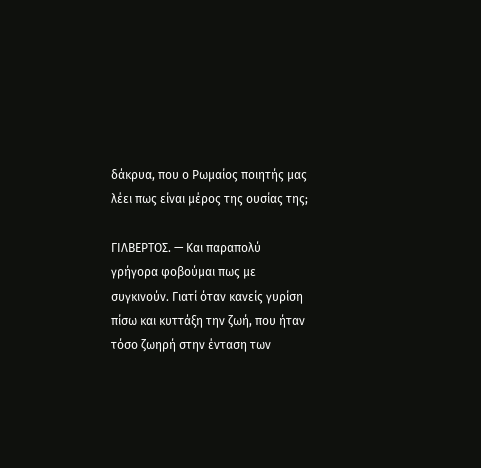δάκρυα, που ο Ρωμαίος ποιητής μας λέει πως είναι μέρος της ουσίας της;

ΓΙΛΒΕΡΤΟΣ. — Και παραπολύ γρήγορα φοβούμαι πως με συγκινούν. Γιατί όταν κανείς γυρίση πίσω και κυττάξη την ζωή, που ήταν τόσο ζωηρή στην ένταση των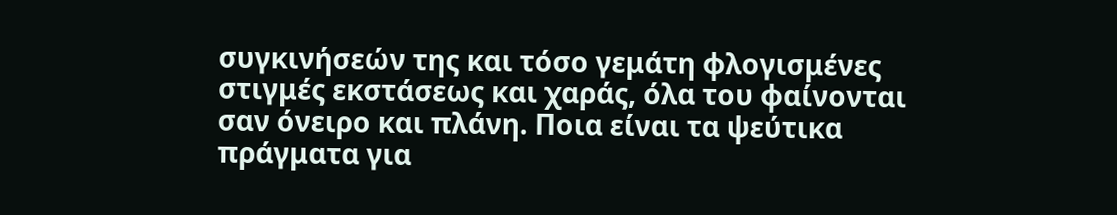συγκινήσεών της και τόσο γεμάτη φλογισμένες στιγμές εκστάσεως και χαράς, όλα του φαίνονται σαν όνειρο και πλάνη. Ποια είναι τα ψεύτικα πράγματα για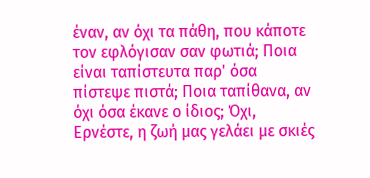έναν, αν όχι τα πάθη, που κάποτε τον εφλόγισαν σαν φωτιά; Ποια είναι ταπίστευτα παρ' όσα πίστεψε πιστά; Ποια ταπίθανα, αν όχι όσα έκανε ο ίδιος; Όχι, Ερνέστε, η ζωή μας γελάει με σκιές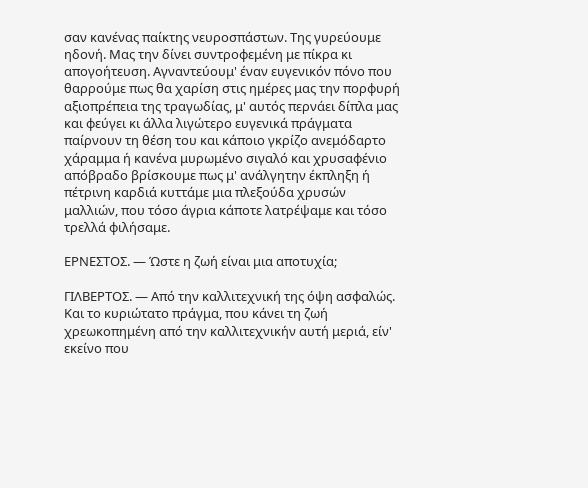σαν κανένας παίκτης νευροσπάστων. Της γυρεύουμε ηδονή. Μας την δίνει συντροφεμένη με πίκρα κι απογοήτευση. Αγναντεύουμ' έναν ευγενικόν πόνο που θαρρούμε πως θα χαρίση στις ημέρες μας την πορφυρή αξιοπρέπεια της τραγωδίας, μ' αυτός περνάει δίπλα μας και φεύγει κι άλλα λιγώτερο ευγενικά πράγματα παίρνουν τη θέση του και κάποιο γκρίζο ανεμόδαρτο χάραμμα ή κανένα μυρωμένο σιγαλό και χρυσαφένιο απόβραδο βρίσκουμε πως μ' ανάλγητην έκπληξη ή πέτρινη καρδιά κυττάμε μια πλεξούδα χρυσών μαλλιών, που τόσο άγρια κάποτε λατρέψαμε και τόσο τρελλά φιλήσαμε.

ΕΡΝΕΣΤΟΣ. — Ώστε η ζωή είναι μια αποτυχία;

ΓΙΛΒΕΡΤΟΣ. — Από την καλλιτεχνική της όψη ασφαλώς. Και το κυριώτατο πράγμα, που κάνει τη ζωή χρεωκοπημένη από την καλλιτεχνικήν αυτή μεριά, είν' εκείνο που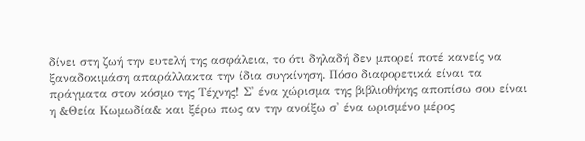δίνει στη ζωή την ευτελή της ασφάλεια, το ότι δηλαδή δεν μπορεί ποτέ κανείς να ξαναδοκιμάση απαράλλακτα την ίδια συγκίνηση. Πόσο διαφορετικά είναι τα πράγματα στον κόσμο της Τέχνης! Σ' ένα χώρισμα της βιβλιοθήκης αποπίσω σου είναι η &Θεία Κωμωδία& και ξέρω πως αν την ανοίξω σ' ένα ωρισμένο μέρος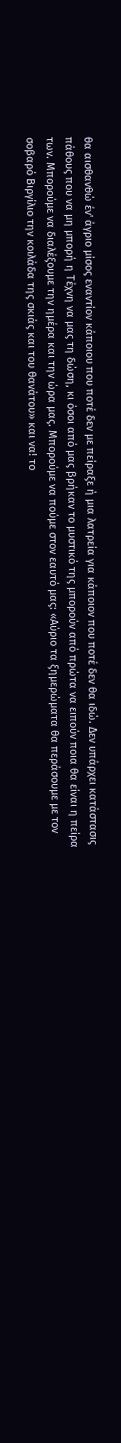θα αισθανθώ έν' άγριο μίσος εναντίον κάποιου που ποτέ δεν με πείραξε ή μια λατρεία για κάποιον που ποτέ δεν θα ιδώ. Δεν υπάρχει κατάστασις πάθους που να μη μπορή η Τέχνη να μας τη δώση, κι όσοι από μας βρήκαν το μυστικό της μπορούν από πρώτα να ειπούν ποια θα είναι η πείρα των. Μπορούμε να διαλέξουμε την ημέρα και την ώρα μας. Μπορούμε να πούμε στον εαυτό μας: «Αύριο τα ξημερώματα θα περάσουμε με τον σοβαρό Βιργίλιο την κοιλάδα της σκιάς και του θανάτου» και να! το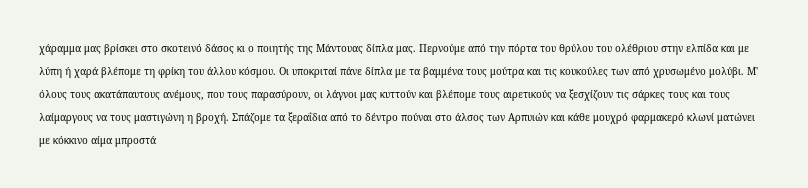χάραμμα μας βρίσκει στο σκοτεινό δάσος κι ο ποιητής της Μάντουας δίπλα μας. Περνούμε από την πόρτα του θρύλου του ολέθριου στην ελπίδα και με λύπη ή χαρά βλέπομε τη φρίκη του άλλου κόσμου. Οι υποκριταί πάνε δίπλα με τα βαμμένα τους μούτρα και τις κουκούλες των από χρυσωμένο μολύβι. Μ' όλους τους ακατάπαυτους ανέμους, που τους παρασύρουν, οι λάγνοι μας κυττούν και βλέπομε τους αιρετικούς να ξεσχίζουν τις σάρκες τους και τους λαίμαργους να τους μαστιγώνη η βροχή. Σπάζομε τα ξεραΐδια από το δέντρο πούναι στο άλσος των Αρπυιών και κάθε μουχρό φαρμακερό κλωνί ματώνει με κόκκινο αίμα μπροστά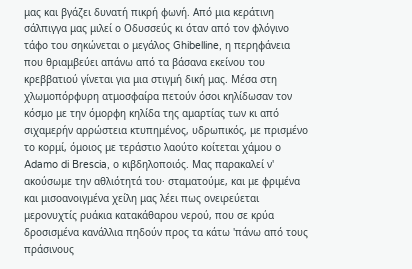μας και βγάζει δυνατή πικρή φωνή. Από μια κεράτινη σάλπιγγα μας μιλεί ο Οδυσσεύς κι όταν από τον φλόγινο τάφο του σηκώνεται ο μεγάλος Ghibelline, η περηφάνεια που θριαμβεύει απάνω από τα βάσανα εκείνου του κρεββατιού γίνεται για μια στιγμή δική μας. Μέσα στη χλωμοπόρφυρη ατμοσφαίρα πετούν όσοι κηλίδωσαν τον κόσμο με την όμορφη κηλίδα της αμαρτίας των κι από σιχαμερήν αρρώστεια κτυπημένος, υδρωπικός, με πρισμένο το κορμί, όμοιος με τεράστιο λαούτο κοίτεται χάμου ο Adamo di Brescia, ο κιβδηλοποιός. Μας παρακαλεί ν' ακούσωμε την αθλιότητά του· σταματούμε, και με φριμένα και μισοανοιγμένα χείλη μας λέει πως ονειρεύεται μερονυχτίς ρυάκια κατακάθαρου νερού, που σε κρύα δροσισμένα κανάλλια πηδούν προς τα κάτω 'πάνω από τους πράσινους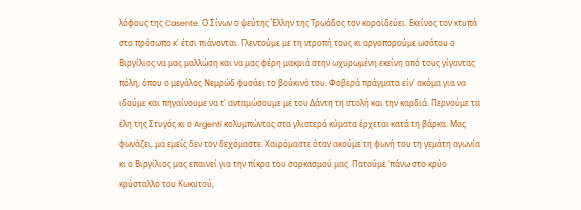λόφους της Casente. Ο Σίνων ο ψεύτης Έλλην της Τρωάδος τον κοροϊδεύει. Εκείνος τον κτυπά στο πρόσωπο κ' έτσι πιάνονται. Γλεντούμε με τη ντροπή τους κι αργοπορούμε ωσότου ο Βιργίλιος να μας μαλλώση και να μας φέρη μακριά στην ωχυρωμένη εκείνη από τους γίγαντας πόλη, όπου ο μεγάλος Νεμρώδ φυσάει το βούκινό του. Φοβερά πράγματα είν' ακόμα για να ιδούμε και πηγαίνουμε να τ' ανταμώσουμε με του Δάντη τη στολή και την καρδιά. Περνούμε τα έλη της Στυγός κι ο Argenti κολυμπώντας στα γλιστερά κύματα έρχεται κατά τη βάρκα. Μας φωνάζει, μα εμείς δεν τον δεχόμαστε. Χαιρόμαστε όταν ακούμε τη φωνή του τη γεμάτη αγωνία κι ο Βιργίλιος μας επαινεί για την πίκρα του σαρκασμού μας. Πατούμε 'πάνω στο κρύο κρύσταλλο του Κωκυτού,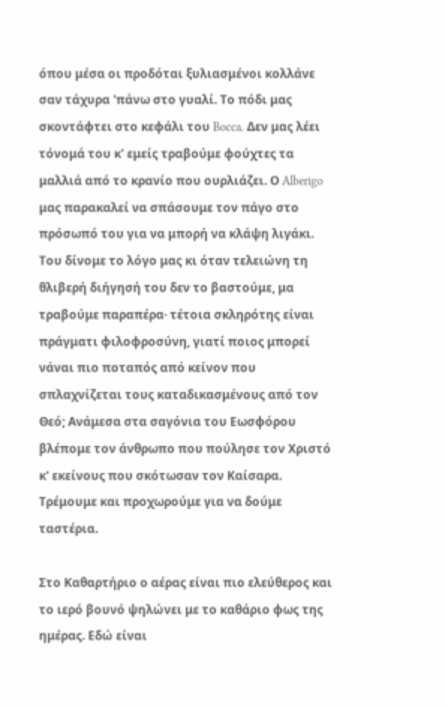όπου μέσα οι προδόται ξυλιασμένοι κολλάνε σαν τάχυρα 'πάνω στο γυαλί. Το πόδι μας σκοντάφτει στο κεφάλι του Bocca. Δεν μας λέει τόνομά του κ' εμείς τραβούμε φούχτες τα μαλλιά από το κρανίο που ουρλιάζει. Ο Alberigo μας παρακαλεί να σπάσουμε τον πάγο στο πρόσωπό του για να μπορή να κλάψη λιγάκι. Του δίνομε το λόγο μας κι όταν τελειώνη τη θλιβερή διήγησή του δεν το βαστούμε, μα τραβούμε παραπέρα· τέτοια σκληρότης είναι πράγματι φιλοφροσύνη, γιατί ποιος μπορεί νάναι πιο ποταπός από κείνον που σπλαχνίζεται τους καταδικασμένους από τον Θεό; Ανάμεσα στα σαγόνια του Εωσφόρου βλέπομε τον άνθρωπο που πούλησε τον Χριστό κ' εκείνους που σκότωσαν τον Καίσαρα. Τρέμουμε και προχωρούμε για να δούμε ταστέρια.

Στο Καθαρτήριο ο αέρας είναι πιο ελεύθερος και το ιερό βουνό ψηλώνει με το καθάριο φως της ημέρας. Εδώ είναι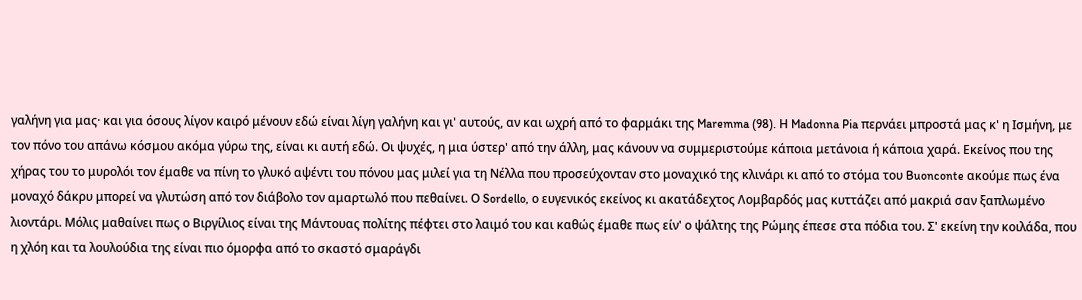γαλήνη για μας· και για όσους λίγον καιρό μένουν εδώ είναι λίγη γαλήνη και γι' αυτούς, αν και ωχρή από το φαρμάκι της Maremma (98). Η Madonna Pia περνάει μπροστά μας κ' η Ισμήνη, με τον πόνο του απάνω κόσμου ακόμα γύρω της, είναι κι αυτή εδώ. Οι ψυχές, η μια ύστερ' από την άλλη, μας κάνουν να συμμεριστούμε κάποια μετάνοια ή κάποια χαρά. Εκείνος που της χήρας του το μυρολόι τον έμαθε να πίνη το γλυκό αψέντι του πόνου μας μιλεί για τη Νέλλα που προσεύχονταν στο μοναχικό της κλινάρι κι από το στόμα του Buonconte ακούμε πως ένα μοναχό δάκρυ μπορεί να γλυτώση από τον διάβολο τον αμαρτωλό που πεθαίνει. Ο Sordello, ο ευγενικός εκείνος κι ακατάδεχτος Λομβαρδός μας κυττάζει από μακριά σαν ξαπλωμένο λιοντάρι. Μόλις μαθαίνει πως ο Βιργίλιος είναι της Μάντουας πολίτης πέφτει στο λαιμό του και καθώς έμαθε πως είν' ο ψάλτης της Ρώμης έπεσε στα πόδια του. Σ' εκείνη την κοιλάδα, που η χλόη και τα λουλούδια της είναι πιο όμορφα από το σκαστό σμαράγδι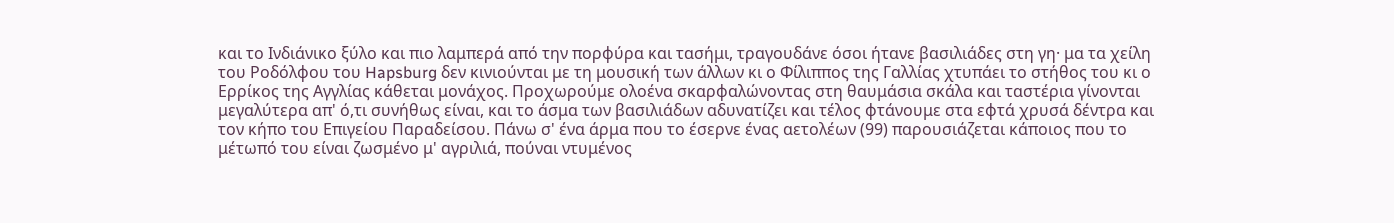και το Ινδιάνικο ξύλο και πιο λαμπερά από την πορφύρα και τασήμι, τραγουδάνε όσοι ήτανε βασιλιάδες στη γη· μα τα χείλη του Ροδόλφου του Hapsburg δεν κινιούνται με τη μουσική των άλλων κι ο Φίλιππος της Γαλλίας χτυπάει το στήθος του κι ο Ερρίκος της Αγγλίας κάθεται μονάχος. Προχωρούμε ολοένα σκαρφαλώνοντας στη θαυμάσια σκάλα και ταστέρια γίνονται μεγαλύτερα απ' ό,τι συνήθως είναι, και το άσμα των βασιλιάδων αδυνατίζει και τέλος φτάνουμε στα εφτά χρυσά δέντρα και τον κήπο του Επιγείου Παραδείσου. Πάνω σ' ένα άρμα που το έσερνε ένας αετολέων (99) παρουσιάζεται κάποιος που το μέτωπό του είναι ζωσμένο μ' αγριλιά, πούναι ντυμένος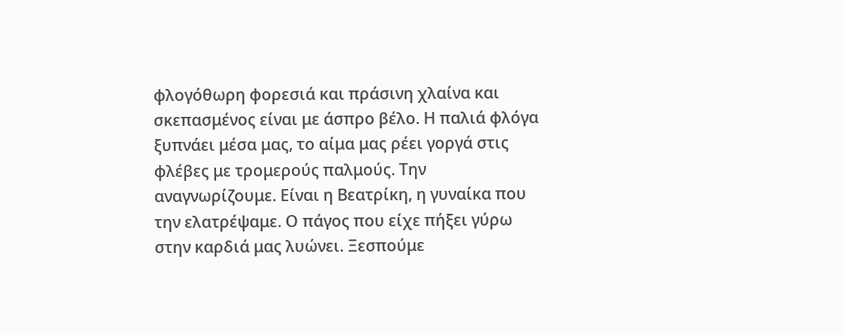φλογόθωρη φορεσιά και πράσινη χλαίνα και σκεπασμένος είναι με άσπρο βέλο. Η παλιά φλόγα ξυπνάει μέσα μας, το αίμα μας ρέει γοργά στις φλέβες με τρομερούς παλμούς. Την αναγνωρίζουμε. Είναι η Βεατρίκη, η γυναίκα που την ελατρέψαμε. Ο πάγος που είχε πήξει γύρω στην καρδιά μας λυώνει. Ξεσπούμε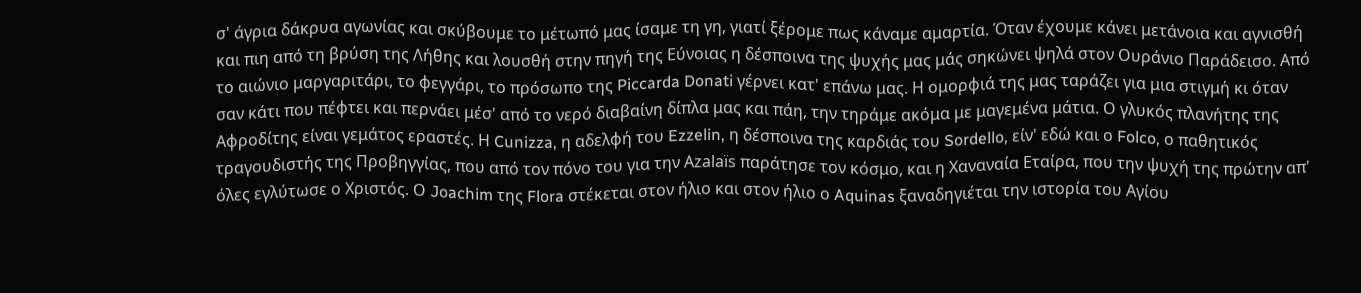σ' άγρια δάκρυα αγωνίας και σκύβουμε το μέτωπό μας ίσαμε τη γη, γιατί ξέρομε πως κάναμε αμαρτία. Όταν έχουμε κάνει μετάνοια και αγνισθή και πιη από τη βρύση της Λήθης και λουσθή στην πηγή της Εύνοιας η δέσποινα της ψυχής μας μάς σηκώνει ψηλά στον Ουράνιο Παράδεισο. Από το αιώνιο μαργαριτάρι, το φεγγάρι, το πρόσωπο της Piccarda Donati γέρνει κατ' επάνω μας. Η ομορφιά της μας ταράζει για μια στιγμή κι όταν σαν κάτι που πέφτει και περνάει μέσ' από το νερό διαβαίνη δίπλα μας και πάη, την τηράμε ακόμα με μαγεμένα μάτια. Ο γλυκός πλανήτης της Αφροδίτης είναι γεμάτος εραστές. Η Cunizza, η αδελφή του Ezzelin, η δέσποινα της καρδιάς του Sordello, είν' εδώ και ο Folco, ο παθητικός τραγουδιστής της Προβηγγίας, που από τον πόνο του για την Azalaïs παράτησε τον κόσμο, και η Χαναναία Εταίρα, που την ψυχή της πρώτην απ' όλες εγλύτωσε ο Χριστός. Ο Joachim της Flora στέκεται στον ήλιο και στον ήλιο ο Aquinas ξαναδηγιέται την ιστορία του Αγίου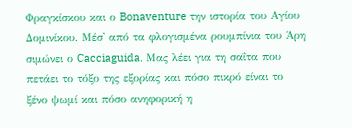Φραγκίσκου και ο Bonaventure την ιστορία του Αγίου Δομινίκου. Μέσ' από τα φλογισμένα ρουμπίνια του Άρη σιμώνει ο Cacciaguida. Μας λέει για τη σαΐτα που πετάει το τόξο της εξορίας και πόσο πικρό είναι το ξένο ψωμί και πόσο ανηφορική η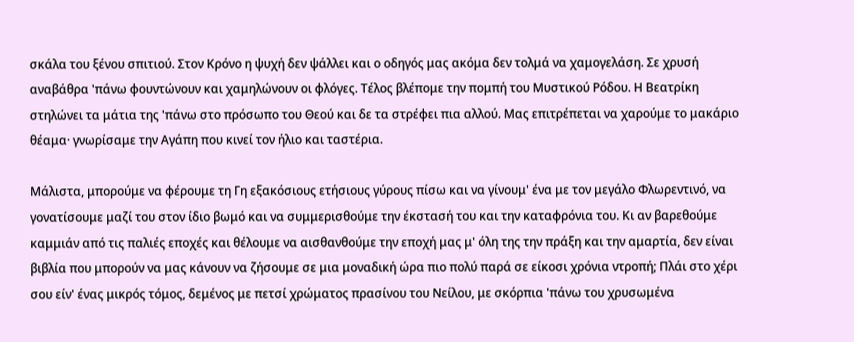σκάλα του ξένου σπιτιού. Στον Κρόνο η ψυχή δεν ψάλλει και ο οδηγός μας ακόμα δεν τολμά να χαμογελάση. Σε χρυσή αναβάθρα 'πάνω φουντώνουν και χαμηλώνουν οι φλόγες. Τέλος βλέπομε την πομπή του Μυστικού Ρόδου. Η Βεατρίκη στηλώνει τα μάτια της 'πάνω στο πρόσωπο του Θεού και δε τα στρέφει πια αλλού. Μας επιτρέπεται να χαρούμε το μακάριο θέαμα· γνωρίσαμε την Αγάπη που κινεί τον ήλιο και ταστέρια.

Μάλιστα, μπορούμε να φέρουμε τη Γη εξακόσιους ετήσιους γύρους πίσω και να γίνουμ' ένα με τον μεγάλο Φλωρεντινό, να γονατίσουμε μαζί του στον ίδιο βωμό και να συμμερισθούμε την έκστασή του και την καταφρόνια του. Κι αν βαρεθούμε καμμιάν από τις παλιές εποχές και θέλουμε να αισθανθούμε την εποχή μας μ' όλη της την πράξη και την αμαρτία, δεν είναι βιβλία που μπορούν να μας κάνουν να ζήσουμε σε μια μοναδική ώρα πιο πολύ παρά σε είκοσι χρόνια ντροπή; Πλάι στο χέρι σου είν' ένας μικρός τόμος, δεμένος με πετσί χρώματος πρασίνου του Νείλου, με σκόρπια 'πάνω του χρυσωμένα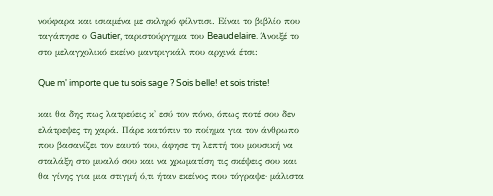νούφαρα και ισιαμένα με σκληρό φίλντισι. Είναι το βιβλίο που ταγάπησε ο Gautier, ταριστούργημα του Beaudelaire. Άνοιξέ το στο μελαγχολικό εκείνο μαντριγκάλ που αρχινά έτσι:

Que m' importe que tu sois sage ? Sois belle! et sois triste!

και θα δης πως λατρεύεις κ' εσύ τον πόνο, όπως ποτέ σου δεν ελάτρεψες τη χαρά. Πάρε κατόπιν το ποίημα για τον άνθρωπο που βασανίζει τον εαυτό του, άφησε τη λεπτή του μουσική να σταλάξη στο μυαλό σου και να χρωματίση τις σκέψεις σου και θα γίνης για μια στιγμή ό,τι ήταν εκείνος που τόγραψε· μάλιστα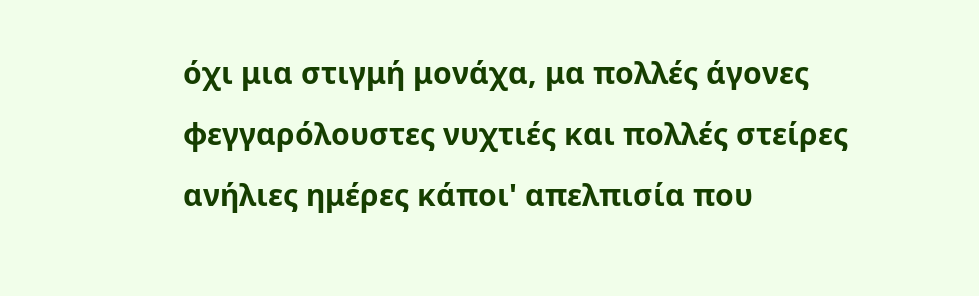όχι μια στιγμή μονάχα, μα πολλές άγονες φεγγαρόλουστες νυχτιές και πολλές στείρες ανήλιες ημέρες κάποι' απελπισία που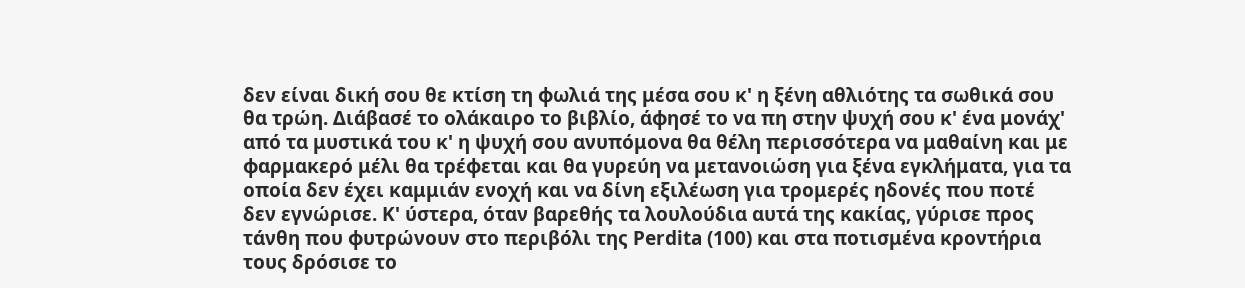δεν είναι δική σου θε κτίση τη φωλιά της μέσα σου κ' η ξένη αθλιότης τα σωθικά σου θα τρώη. Διάβασέ το ολάκαιρο το βιβλίο, άφησέ το να πη στην ψυχή σου κ' ένα μονάχ' από τα μυστικά του κ' η ψυχή σου ανυπόμονα θα θέλη περισσότερα να μαθαίνη και με φαρμακερό μέλι θα τρέφεται και θα γυρεύη να μετανοιώση για ξένα εγκλήματα, για τα οποία δεν έχει καμμιάν ενοχή και να δίνη εξιλέωση για τρομερές ηδονές που ποτέ δεν εγνώρισε. Κ' ύστερα, όταν βαρεθής τα λουλούδια αυτά της κακίας, γύρισε προς τάνθη που φυτρώνουν στο περιβόλι της Perdita (100) και στα ποτισμένα κροντήρια τους δρόσισε το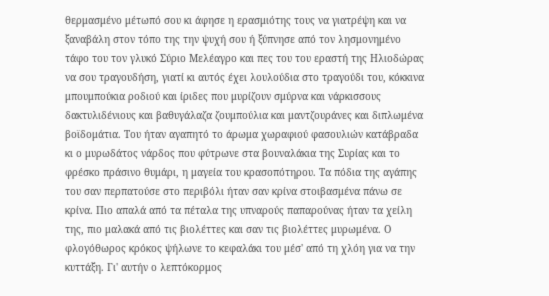θερμασμένο μέτωπό σου κι άφησε η ερασμιότης τους να γιατρέψη και να ξαναβάλη στον τόπο της την ψυχή σου ή ξύπνησε από τον λησμονημένο τάφο του τον γλυκό Σύριο Μελέαγρο και πες του του εραστή της Ηλιοδώρας να σου τραγουδήση, γιατί κι αυτός έχει λουλούδια στο τραγούδι του, κόκκινα μπουμπούκια ροδιού και ίριδες που μυρίζουν σμύρνα και νάρκισσους δακτυλιδένιους και βαθυγάλαζα ζουμπούλια και μαντζουράνες και διπλωμένα βοϊδομάτια. Του ήταν αγαπητό το άρωμα χωραφιού φασουλιών κατάβραδα κι ο μυρωδάτος νάρδος που φύτρωνε στα βουναλάκια της Συρίας και το φρέσκο πράσινο θυμάρι, η μαγεία του κρασοπότηρου. Τα πόδια της αγάπης του σαν περπατούσε στο περιβόλι ήταν σαν κρίνα στοιβασμένα πάνω σε κρίνα. Πιο απαλά από τα πέταλα της υπναρούς παπαρούνας ήταν τα χείλη της, πιο μαλακά από τις βιολέττες και σαν τις βιολέττες μυρωμένα. Ο φλογόθωρος κρόκος ψήλωνε το κεφαλάκι του μέσ' από τη χλόη για να την κυττάξη. Γι' αυτήν ο λεπτόκορμος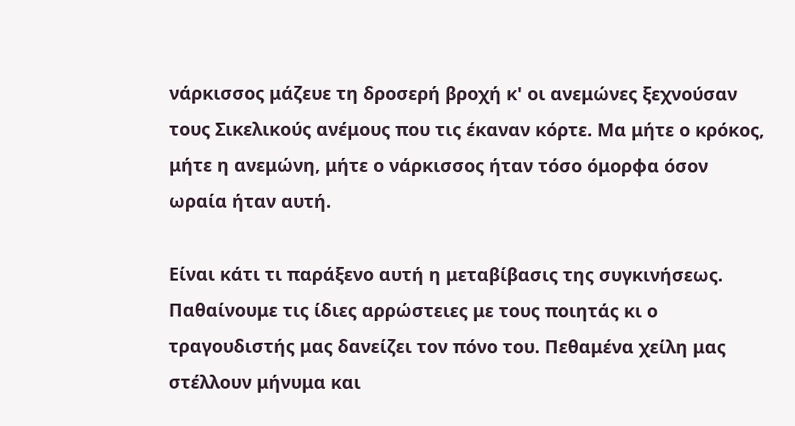νάρκισσος μάζευε τη δροσερή βροχή κ' οι ανεμώνες ξεχνούσαν τους Σικελικούς ανέμους που τις έκαναν κόρτε. Μα μήτε ο κρόκος, μήτε η ανεμώνη, μήτε ο νάρκισσος ήταν τόσο όμορφα όσον ωραία ήταν αυτή.

Είναι κάτι τι παράξενο αυτή η μεταβίβασις της συγκινήσεως. Παθαίνουμε τις ίδιες αρρώστειες με τους ποιητάς κι ο τραγουδιστής μας δανείζει τον πόνο του. Πεθαμένα χείλη μας στέλλουν μήνυμα και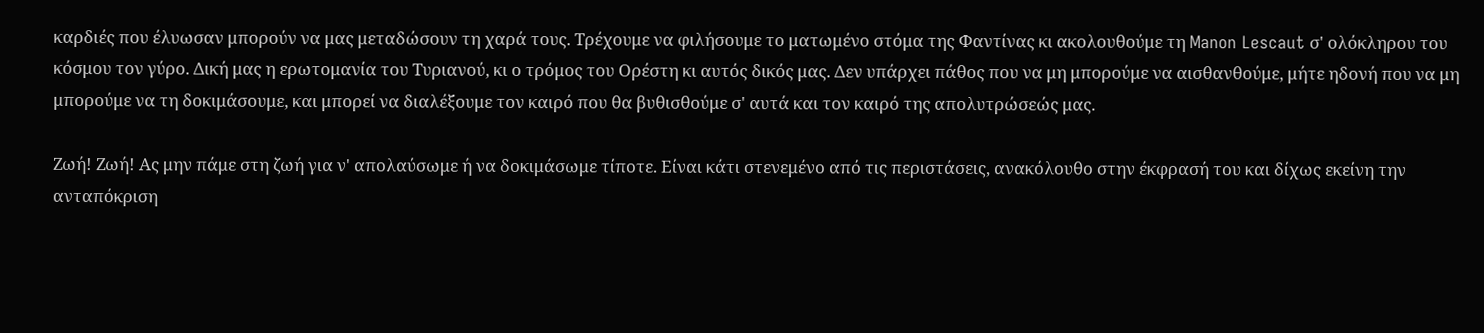καρδιές που έλυωσαν μπορούν να μας μεταδώσουν τη χαρά τους. Τρέχουμε να φιλήσουμε το ματωμένο στόμα της Φαντίνας κι ακολουθούμε τη Manon Lescaut σ' ολόκληρου του κόσμου τον γύρο. Δική μας η ερωτομανία του Τυριανού, κι ο τρόμος του Ορέστη κι αυτός δικός μας. Δεν υπάρχει πάθος που να μη μπορούμε να αισθανθούμε, μήτε ηδονή που να μη μπορούμε να τη δοκιμάσουμε, και μπορεί να διαλέξουμε τον καιρό που θα βυθισθούμε σ' αυτά και τον καιρό της απολυτρώσεώς μας.

Ζωή! Ζωή! Ας μην πάμε στη ζωή για ν' απολαύσωμε ή να δοκιμάσωμε τίποτε. Είναι κάτι στενεμένο από τις περιστάσεις, ανακόλουθο στην έκφρασή του και δίχως εκείνη την ανταπόκριση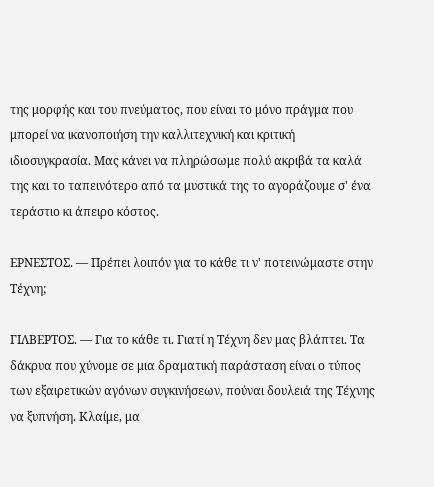της μορφής και του πνεύματος, που είναι το μόνο πράγμα που μπορεί να ικανοποιήση την καλλιτεχνική και κριτική ιδιοσυγκρασία. Μας κάνει να πληρώσωμε πολύ ακριβά τα καλά της και το ταπεινότερο από τα μυστικά της το αγοράζουμε σ' ένα τεράστιο κι άπειρο κόστος.

ΕΡΝΕΣΤΟΣ. — Πρέπει λοιπόν για το κάθε τι ν' ποτεινώμαστε στην Τέχνη;

ΓΙΛΒΕΡΤΟΣ. — Για το κάθε τι. Γιατί η Τέχνη δεν μας βλάπτει. Τα δάκρυα που χύνομε σε μια δραματική παράσταση είναι ο τύπος των εξαιρετικών αγόνων συγκινήσεων, πούναι δουλειά της Τέχνης να ξυπνήση. Κλαίμε, μα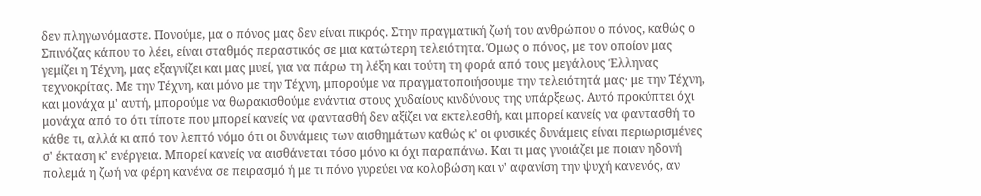δεν πληγωνόμαστε. Πονούμε, μα ο πόνος μας δεν είναι πικρός. Στην πραγματική ζωή του ανθρώπου ο πόνος, καθώς ο Σπινόζας κάπου το λέει, είναι σταθμός περαστικός σε μια κατώτερη τελειότητα. Όμως ο πόνος, με τον οποίον μας γεμίζει η Τέχνη, μας εξαγνίζει και μας μυεί, για να πάρω τη λέξη και τούτη τη φορά από τους μεγάλους Έλληνας τεχνοκρίτας. Με την Τέχνη, και μόνο με την Τέχνη, μπορούμε να πραγματοποιήσουμε την τελειότητά μας· με την Τέχνη, και μονάχα μ' αυτή, μπορούμε να θωρακισθούμε ενάντια στους χυδαίους κινδύνους της υπάρξεως. Αυτό προκύπτει όχι μονάχα από το ότι τίποτε που μπορεί κανείς να φαντασθή δεν αξίζει να εκτελεσθή, και μπορεί κανείς να φαντασθή το κάθε τι, αλλά κι από τον λεπτό νόμο ότι οι δυνάμεις των αισθημάτων καθώς κ' οι φυσικές δυνάμεις είναι περιωρισμένες σ' έκταση κ' ενέργεια. Μπορεί κανείς να αισθάνεται τόσο μόνο κι όχι παραπάνω. Και τι μας γνοιάζει με ποιαν ηδονή πολεμά η ζωή να φέρη κανένα σε πειρασμό ή με τι πόνο γυρεύει να κολοβώση και ν' αφανίση την ψυχή κανενός, αν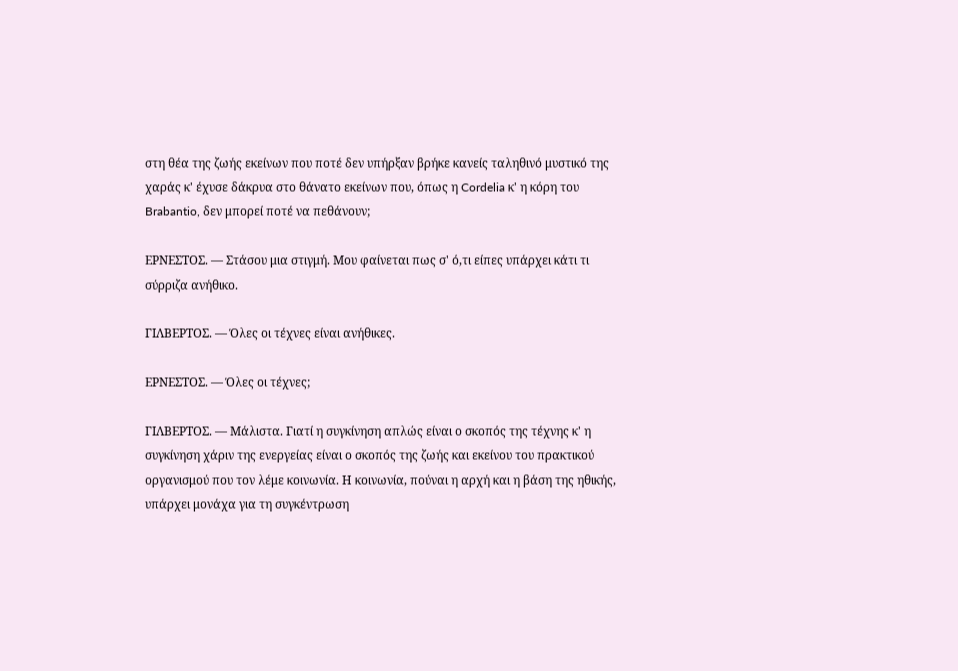στη θέα της ζωής εκείνων που ποτέ δεν υπήρξαν βρήκε κανείς ταληθινό μυστικό της χαράς κ' έχυσε δάκρυα στο θάνατο εκείνων που, όπως η Cordelia κ' η κόρη του Brabantio, δεν μπορεί ποτέ να πεθάνουν;

ΕΡΝΕΣΤΟΣ. — Στάσου μια στιγμή. Μου φαίνεται πως σ' ό,τι είπες υπάρχει κάτι τι σύρριζα ανήθικο.

ΓΙΛΒΕΡΤΟΣ. — Όλες οι τέχνες είναι ανήθικες.

ΕΡΝΕΣΤΟΣ. — Όλες οι τέχνες;

ΓΙΛΒΕΡΤΟΣ. — Μάλιστα. Γιατί η συγκίνηση απλώς είναι ο σκοπός της τέχνης κ' η συγκίνηση χάριν της ενεργείας είναι ο σκοπός της ζωής και εκείνου του πρακτικού οργανισμού που τον λέμε κοινωνία. Η κοινωνία, πούναι η αρχή και η βάση της ηθικής, υπάρχει μονάχα για τη συγκέντρωση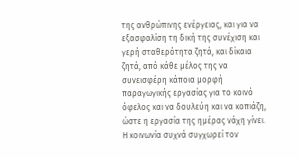της ανθρώπινης ενέργειας, και για να εξασφαλίση τη δική της συνέχιση και γερή σταθερότητα ζητά, και δίκαια ζητά, από κάθε μέλος της να συνεισφέρη κάποια μορφή παραγωγικής εργασίας για το κοινό όφελος και να δουλεύη και να κοπιάζη, ώστε η εργασία της ημέρας νάχη γίνει. Η κοινωνία συχνά συγχωρεί τον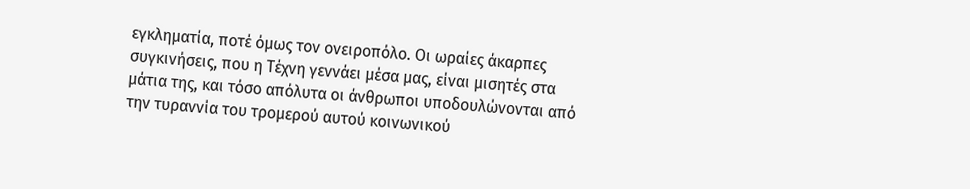εγκληματία, ποτέ όμως τον ονειροπόλο. Οι ωραίες άκαρπες συγκινήσεις, που η Τέχνη γεννάει μέσα μας, είναι μισητές στα μάτια της, και τόσο απόλυτα οι άνθρωποι υποδουλώνονται από την τυραννία του τρομερού αυτού κοινωνικού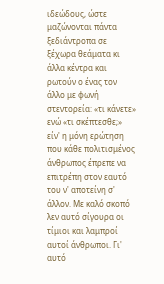ιδεώδους, ώστε μαζώνονται πάντα ξεδιάντροπα σε ξέχωρα θεάματα κι άλλα κέντρα και ρωτούν ο ένας τον άλλο με φωνή στεντορεία: «τι κάνετε» ενώ «τι σκέπτεσθε;» είν' η μόνη ερώτηση που κάθε πολιτισμένος άνθρωπος έπρεπε να επιτρέπη στον εαυτό του ν' αποτείνη σ' άλλον. Με καλό σκοπό λεν αυτό σίγουρα οι τίμιοι και λαμπροί αυτοί άνθρωποι. Γι' αυτό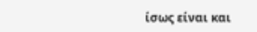ίσως είναι και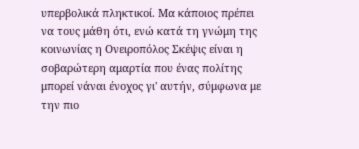υπερβολικά πληκτικοί. Μα κάποιος πρέπει να τους μάθη ότι, ενώ κατά τη γνώμη της κοινωνίας η Ονειροπόλος Σκέψις είναι η σοβαρώτερη αμαρτία που ένας πολίτης μπορεί νάναι ένοχος γι' αυτήν, σύμφωνα με την πιο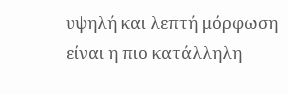υψηλή και λεπτή μόρφωση είναι η πιο κατάλληλη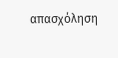απασχόληση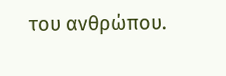του ανθρώπου.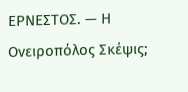ΕΡΝΕΣΤΟΣ. — Η Ονειροπόλος Σκέψις;